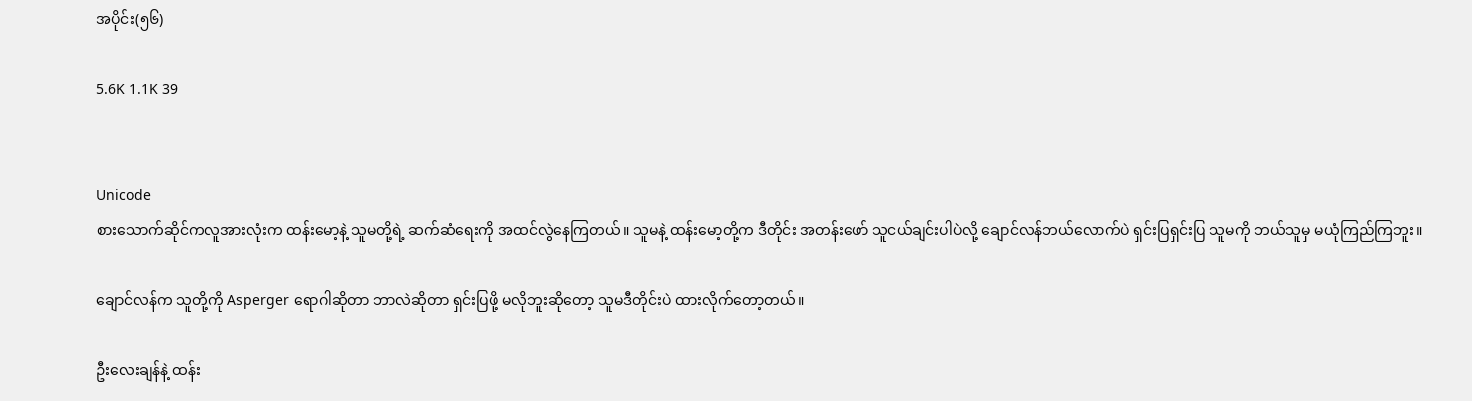အပိုင်း(၅၆)

5.6K 1.1K 39


Unicode
စားသောက်ဆိုင်ကလူအားလုံးက ထန်းမော့နဲ့ သူမတို့ရဲ့ ဆက်ဆံရေးကို အထင်လွဲနေကြတယ်။ သူမနဲ့ ထန်းမော့တို့က ဒီတိုင်း အတန်းဖော် သူငယ်ချင်းပါပဲလို့ ချောင်လန်ဘယ်လောက်ပဲ ရှင်းပြရှင်းပြ သူမကို ဘယ်သူမှ မယုံကြည်ကြဘူး။

ချောင်လန်က သူတို့ကို Asperger ရောဂါဆိုတာ ဘာလဲဆိုတာ ရှင်းပြဖို့ မလိုဘူးဆိုတော့ သူမဒီတိုင်းပဲ ထားလိုက်တော့တယ်။

ဦးလေးချန်နဲ့ ထန်း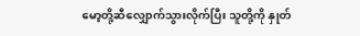မော့တို့ဆီလျှောက်သွားလိုက်ပြီး သူတို့ကို နှုတ်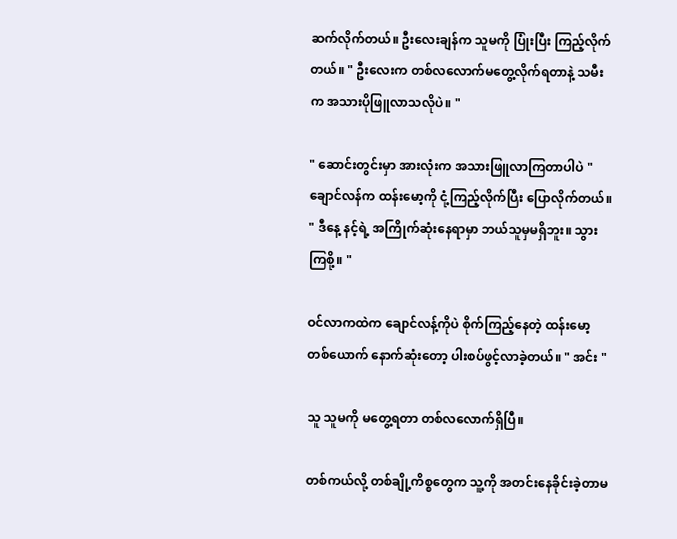ဆက်လိုက်တယ်။ ဦးလေးချန်က သူမကို ပြုံးပြီး ကြည့်လိုက်တယ်။ " ဦးလေးက တစ်လလောက်မတွေ့လိုက်ရတာနဲ့ သမီးက အသားပိုဖြူလာသလိုပဲ။ "

" ဆောင်းတွင်းမှာ အားလုံးက အသားဖြူလာကြတာပါပဲ " ချောင်လန်က ထန်းမော့ကို ငုံ့ကြည့်လိုက်ပြီး ပြောလိုက်တယ်။ " ဒီနေ့ နင့်ရဲ့ အကြိုက်ဆုံးနေရာမှာ ဘယ်သူမှမရှိဘူး။ သွားကြစို့။ "

ဝင်လာကထဲက ချောင်လန့်ကိုပဲ စိုက်ကြည့်နေတဲ့ ထန်းမော့တစ်ယောက် နောက်ဆုံးတော့ ပါးစပ်ဖွင့်လာခဲ့တယ်။ " အင်း "

သူ သူမကို မတွေ့ရတာ တစ်လလောက်ရှိပြီ။

တစ်ကယ်လို့ တစ်ချို့ကိစ္စတွေက သူ့ကို အတင်းနေခိုင်းခဲ့တာမ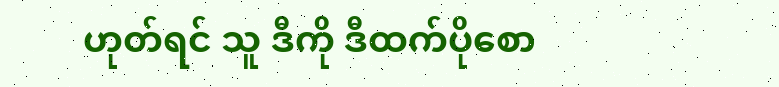ဟုတ်ရင် သူ ဒီကို ဒီထက်ပိုစော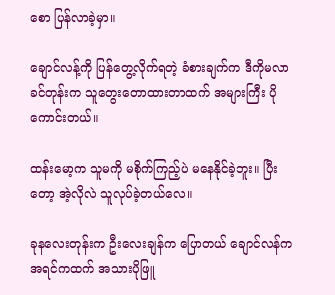စော ပြန်လာခဲ့မှာ။

ချောင်လန့်ကို ပြန်တွေ့လိုက်ရတဲ့ ခံစားချက်က ဒီကိုမလာခင်တုန်းက သူတွေးတောထားတာထက် အများကြီး ပိုကောင်းတယ်။

ထန်းမော့က သူမကို မစိုက်ကြည့်ပဲ မနေနိုင်ခဲ့ဘူး။ ပြီးတော့ အဲ့လိုလဲ သူလုပ်ခဲ့တယ်လေ။

ခုနလေးတုန်းက ဦးလေးချန်က ပြောတယ် ချောင်လန်က အရင်ကထက် အသားပိုဖြူ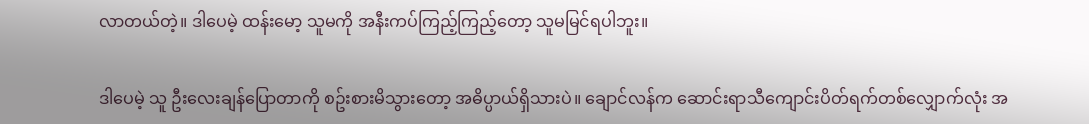လာတယ်တဲ့။ ဒါပေမဲ့ ထန်းမော့ သူမကို အနီးကပ်ကြည့်ကြည့်တော့ သူမမြင်ရပါဘူး။

ဒါပေမဲ့ သူ ဦးလေးချန်ပြောတာကို စဥ်းစားမိသွားတော့ အဓိပ္ပာယ်ရှိသားပဲ။ ချောင်လန်က ဆောင်းရာသီကျောင်းပိတ်ရက်တစ်လျှောက်လုံး အ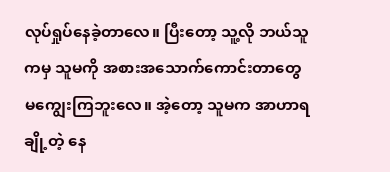လုပ်ရှုပ်နေခဲ့တာလေ။ ပြီးတော့ သူ့လို ဘယ်သူကမှ သူမကို အစားအသောက်ကောင်းတာတွေ မကျွေးကြဘူးလေ။ အဲ့တော့ သူမက အာဟာရချို့တဲ့ နေ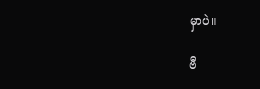မှာပဲ။

ဗီ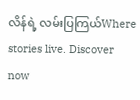လိန်ရဲ့ လမ်းပြကြယ်Where stories live. Discover now